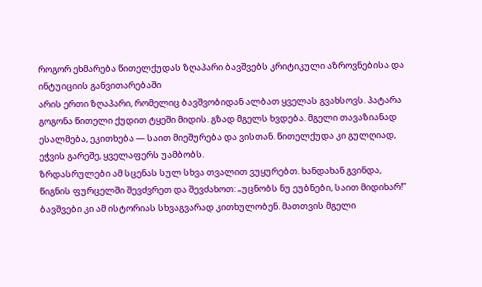როგორ ეხმარება წითელქუდას ზღაპარი ბავშვებს კრიტიკული აზროვნებისა და ინტუიციის განვითარებაში
არის ერთი ზღაპარი, რომელიც ბავშვობიდან ალბათ ყველას გვახსოვს. პატარა გოგონა წითელი ქუდით ტყეში მიდის. გზად მგელს ხვდება. მგელი თავაზიანად ესალმება, ეკითხება — საით მიეშურება და ვისთან. წითელქუდა კი გულღიად, ეჭვის გარეშე, ყველაფერს უამბობს.
ზრდასრულები ამ სცენას სულ სხვა თვალით ვუყურებთ. ხანდახან გვინდა, წიგნის ფურცელში შევძვრეთ და შევძახოთ: „უცნობს ნუ ეუბნები, საით მიდიხარ!”
ბავშვები კი ამ ისტორიას სხვაგვარად კითხულობენ. მათთვის მგელი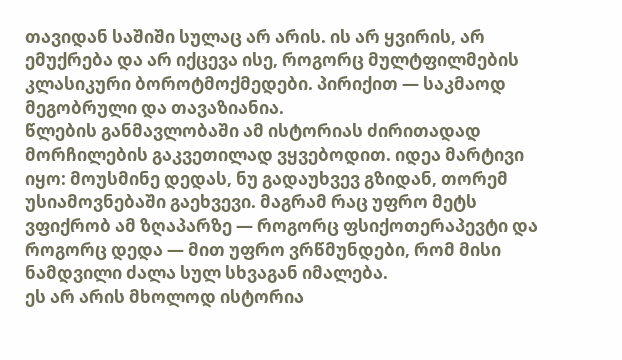თავიდან საშიში სულაც არ არის. ის არ ყვირის, არ ემუქრება და არ იქცევა ისე, როგორც მულტფილმების კლასიკური ბოროტმოქმედები. პირიქით — საკმაოდ მეგობრული და თავაზიანია.
წლების განმავლობაში ამ ისტორიას ძირითადად მორჩილების გაკვეთილად ვყვებოდით. იდეა მარტივი იყო: მოუსმინე დედას, ნუ გადაუხვევ გზიდან, თორემ უსიამოვნებაში გაეხვევი. მაგრამ რაც უფრო მეტს ვფიქრობ ამ ზღაპარზე — როგორც ფსიქოთერაპევტი და როგორც დედა — მით უფრო ვრწმუნდები, რომ მისი ნამდვილი ძალა სულ სხვაგან იმალება.
ეს არ არის მხოლოდ ისტორია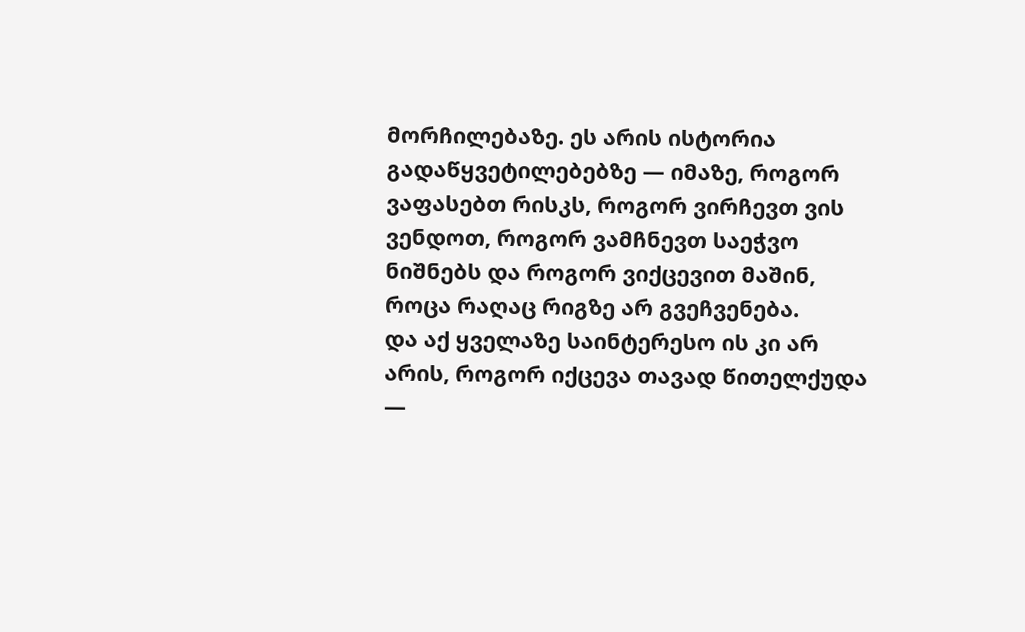მორჩილებაზე. ეს არის ისტორია გადაწყვეტილებებზე — იმაზე, როგორ ვაფასებთ რისკს, როგორ ვირჩევთ ვის ვენდოთ, როგორ ვამჩნევთ საეჭვო ნიშნებს და როგორ ვიქცევით მაშინ, როცა რაღაც რიგზე არ გვეჩვენება.
და აქ ყველაზე საინტერესო ის კი არ არის, როგორ იქცევა თავად წითელქუდა —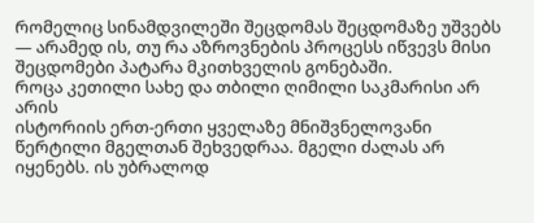რომელიც სინამდვილეში შეცდომას შეცდომაზე უშვებს — არამედ ის, თუ რა აზროვნების პროცესს იწვევს მისი შეცდომები პატარა მკითხველის გონებაში.
როცა კეთილი სახე და თბილი ღიმილი საკმარისი არ არის
ისტორიის ერთ-ერთი ყველაზე მნიშვნელოვანი წერტილი მგელთან შეხვედრაა. მგელი ძალას არ იყენებს. ის უბრალოდ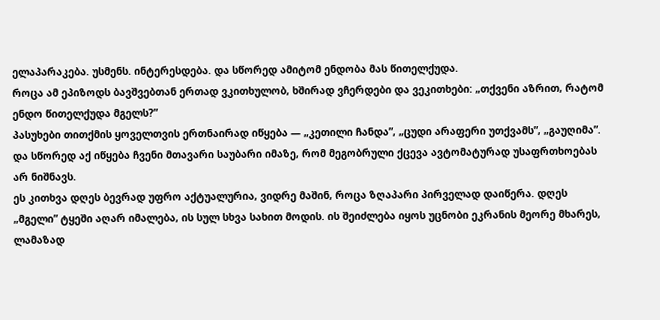ელაპარაკება. უსმენს. ინტერესდება. და სწორედ ამიტომ ენდობა მას წითელქუდა.
როცა ამ ეპიზოდს ბავშვებთან ერთად ვკითხულობ, ხშირად ვჩერდები და ვეკითხები: „თქვენი აზრით, რატომ ენდო წითელქუდა მგელს?”
პასუხები თითქმის ყოველთვის ერთნაირად იწყება — „კეთილი ჩანდა”, „ცუდი არაფერი უთქვამს”, „გაუღიმა”. და სწორედ აქ იწყება ჩვენი მთავარი საუბარი იმაზე, რომ მეგობრული ქცევა ავტომატურად უსაფრთხოებას არ ნიშნავს.
ეს კითხვა დღეს ბევრად უფრო აქტუალურია, ვიდრე მაშინ, როცა ზღაპარი პირველად დაიწერა. დღეს „მგელი” ტყეში აღარ იმალება, ის სულ სხვა სახით მოდის. ის შეიძლება იყოს უცნობი ეკრანის მეორე მხარეს, ლამაზად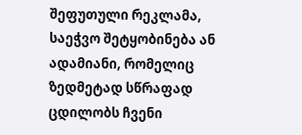შეფუთული რეკლამა, საეჭვო შეტყობინება ან ადამიანი, რომელიც ზედმეტად სწრაფად ცდილობს ჩვენი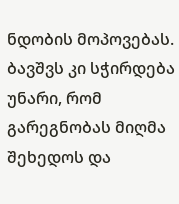ნდობის მოპოვებას. ბავშვს კი სჭირდება უნარი, რომ გარეგნობას მიღმა შეხედოს და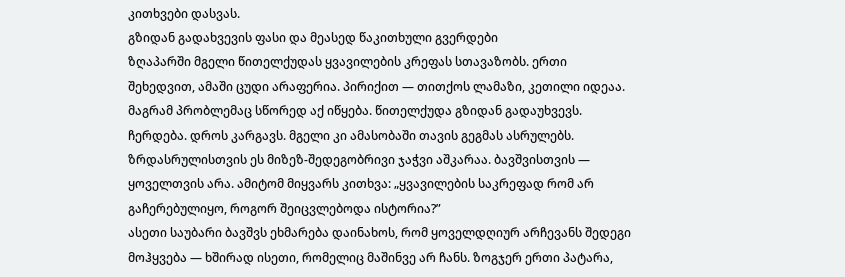კითხვები დასვას.
გზიდან გადახვევის ფასი და მეასედ წაკითხული გვერდები
ზღაპარში მგელი წითელქუდას ყვავილების კრეფას სთავაზობს. ერთი შეხედვით, ამაში ცუდი არაფერია. პირიქით — თითქოს ლამაზი, კეთილი იდეაა. მაგრამ პრობლემაც სწორედ აქ იწყება. წითელქუდა გზიდან გადაუხვევს. ჩერდება. დროს კარგავს. მგელი კი ამასობაში თავის გეგმას ასრულებს.
ზრდასრულისთვის ეს მიზეზ-შედეგობრივი ჯაჭვი აშკარაა. ბავშვისთვის — ყოველთვის არა. ამიტომ მიყვარს კითხვა: „ყვავილების საკრეფად რომ არ გაჩერებულიყო, როგორ შეიცვლებოდა ისტორია?”
ასეთი საუბარი ბავშვს ეხმარება დაინახოს, რომ ყოველდღიურ არჩევანს შედეგი მოჰყვება — ხშირად ისეთი, რომელიც მაშინვე არ ჩანს. ზოგჯერ ერთი პატარა,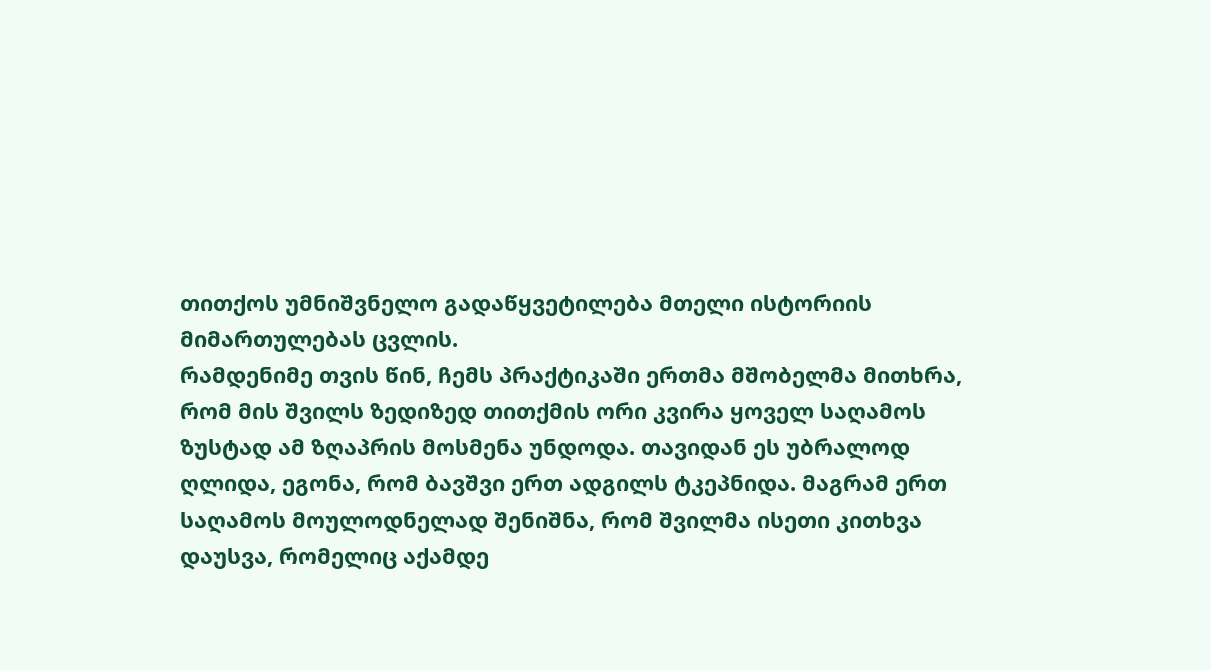თითქოს უმნიშვნელო გადაწყვეტილება მთელი ისტორიის მიმართულებას ცვლის.
რამდენიმე თვის წინ, ჩემს პრაქტიკაში ერთმა მშობელმა მითხრა, რომ მის შვილს ზედიზედ თითქმის ორი კვირა ყოველ საღამოს ზუსტად ამ ზღაპრის მოსმენა უნდოდა. თავიდან ეს უბრალოდ ღლიდა, ეგონა, რომ ბავშვი ერთ ადგილს ტკეპნიდა. მაგრამ ერთ საღამოს მოულოდნელად შენიშნა, რომ შვილმა ისეთი კითხვა დაუსვა, რომელიც აქამდე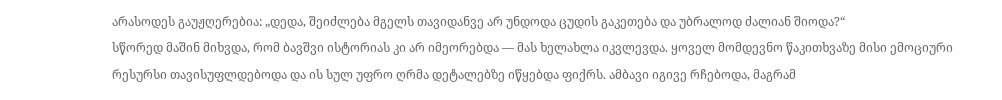არასოდეს გაუჟღერებია: „დედა, შეიძლება მგელს თავიდანვე არ უნდოდა ცუდის გაკეთება და უბრალოდ ძალიან შიოდა?“
სწორედ მაშინ მიხვდა, რომ ბავშვი ისტორიას კი არ იმეორებდა — მას ხელახლა იკვლევდა. ყოველ მომდევნო წაკითხვაზე მისი ემოციური რესურსი თავისუფლდებოდა და ის სულ უფრო ღრმა დეტალებზე იწყებდა ფიქრს. ამბავი იგივე რჩებოდა, მაგრამ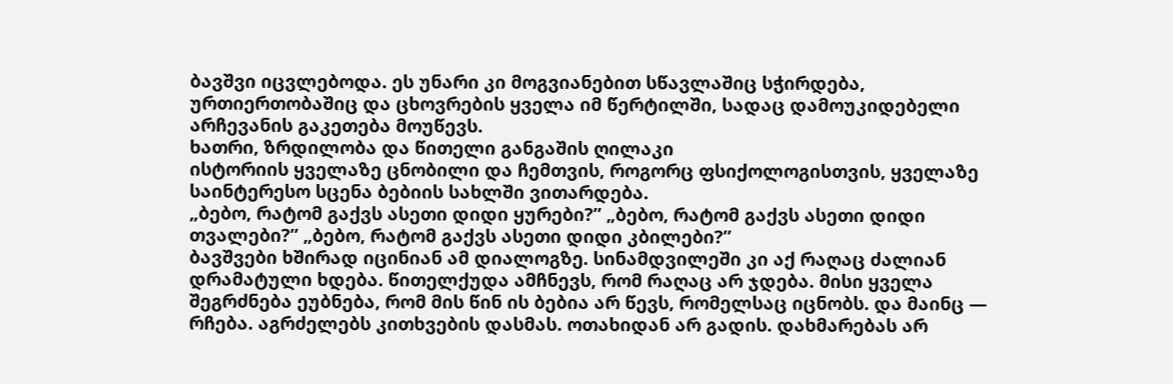ბავშვი იცვლებოდა. ეს უნარი კი მოგვიანებით სწავლაშიც სჭირდება, ურთიერთობაშიც და ცხოვრების ყველა იმ წერტილში, სადაც დამოუკიდებელი არჩევანის გაკეთება მოუწევს.
ხათრი, ზრდილობა და წითელი განგაშის ღილაკი
ისტორიის ყველაზე ცნობილი და ჩემთვის, როგორც ფსიქოლოგისთვის, ყველაზე საინტერესო სცენა ბებიის სახლში ვითარდება.
„ბებო, რატომ გაქვს ასეთი დიდი ყურები?” „ბებო, რატომ გაქვს ასეთი დიდი თვალები?” „ბებო, რატომ გაქვს ასეთი დიდი კბილები?”
ბავშვები ხშირად იცინიან ამ დიალოგზე. სინამდვილეში კი აქ რაღაც ძალიან დრამატული ხდება. წითელქუდა ამჩნევს, რომ რაღაც არ ჯდება. მისი ყველა შეგრძნება ეუბნება, რომ მის წინ ის ბებია არ წევს, რომელსაც იცნობს. და მაინც — რჩება. აგრძელებს კითხვების დასმას. ოთახიდან არ გადის. დახმარებას არ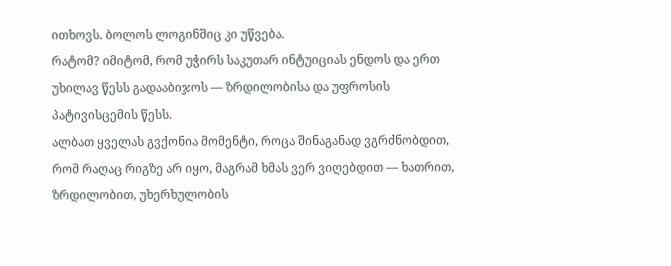ითხოვს. ბოლოს ლოგინშიც კი უწვება.
რატომ? იმიტომ, რომ უჭირს საკუთარ ინტუიციას ენდოს და ერთ უხილავ წესს გადააბიჯოს — ზრდილობისა და უფროსის პატივისცემის წესს.
ალბათ ყველას გვქონია მომენტი, როცა შინაგანად ვგრძნობდით, რომ რაღაც რიგზე არ იყო, მაგრამ ხმას ვერ ვიღებდით — ხათრით, ზრდილობით, უხერხულობის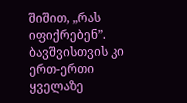შიშით, „რას იფიქრებენ”. ბავშვისთვის კი ერთ-ერთი ყველაზე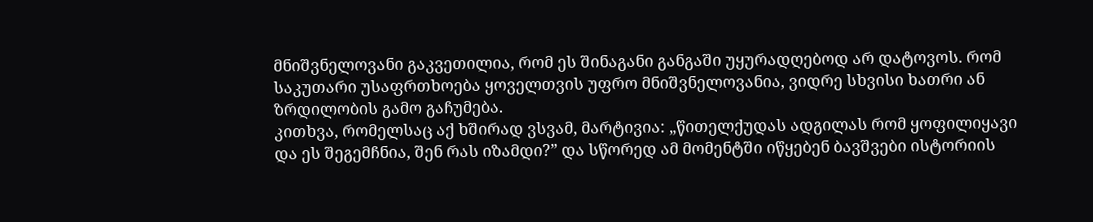მნიშვნელოვანი გაკვეთილია, რომ ეს შინაგანი განგაში უყურადღებოდ არ დატოვოს. რომ საკუთარი უსაფრთხოება ყოველთვის უფრო მნიშვნელოვანია, ვიდრე სხვისი ხათრი ან ზრდილობის გამო გაჩუმება.
კითხვა, რომელსაც აქ ხშირად ვსვამ, მარტივია: „წითელქუდას ადგილას რომ ყოფილიყავი და ეს შეგემჩნია, შენ რას იზამდი?” და სწორედ ამ მომენტში იწყებენ ბავშვები ისტორიის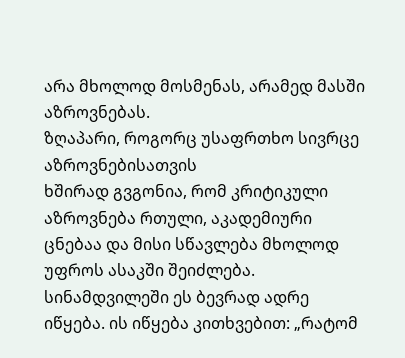არა მხოლოდ მოსმენას, არამედ მასში აზროვნებას.
ზღაპარი, როგორც უსაფრთხო სივრცე აზროვნებისათვის
ხშირად გვგონია, რომ კრიტიკული აზროვნება რთული, აკადემიური ცნებაა და მისი სწავლება მხოლოდ უფროს ასაკში შეიძლება. სინამდვილეში ეს ბევრად ადრე იწყება. ის იწყება კითხვებით: „რატომ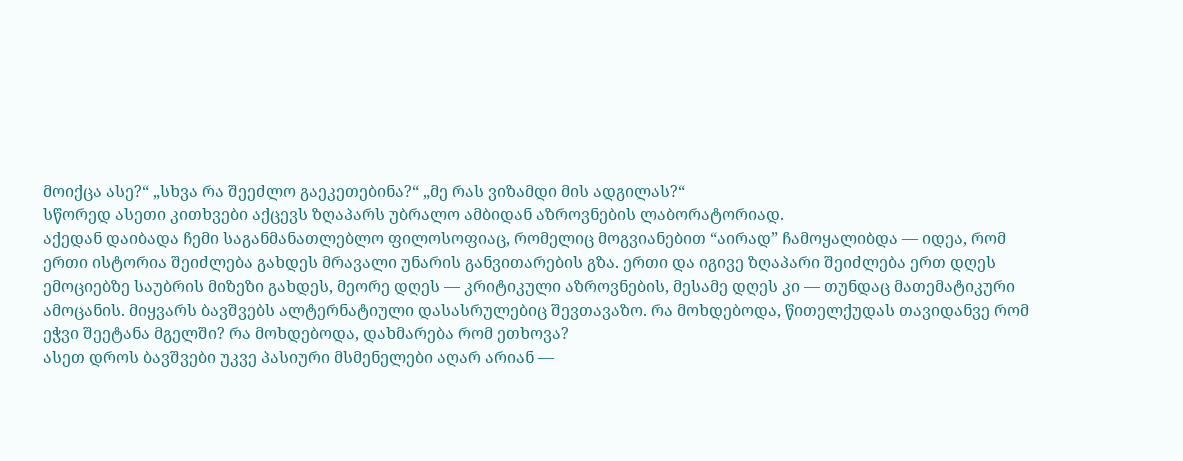მოიქცა ასე?“ „სხვა რა შეეძლო გაეკეთებინა?“ „მე რას ვიზამდი მის ადგილას?“
სწორედ ასეთი კითხვები აქცევს ზღაპარს უბრალო ამბიდან აზროვნების ლაბორატორიად.
აქედან დაიბადა ჩემი საგანმანათლებლო ფილოსოფიაც, რომელიც მოგვიანებით “აირად” ჩამოყალიბდა — იდეა, რომ ერთი ისტორია შეიძლება გახდეს მრავალი უნარის განვითარების გზა. ერთი და იგივე ზღაპარი შეიძლება ერთ დღეს ემოციებზე საუბრის მიზეზი გახდეს, მეორე დღეს — კრიტიკული აზროვნების, მესამე დღეს კი — თუნდაც მათემატიკური ამოცანის. მიყვარს ბავშვებს ალტერნატიული დასასრულებიც შევთავაზო. რა მოხდებოდა, წითელქუდას თავიდანვე რომ ეჭვი შეეტანა მგელში? რა მოხდებოდა, დახმარება რომ ეთხოვა?
ასეთ დროს ბავშვები უკვე პასიური მსმენელები აღარ არიან —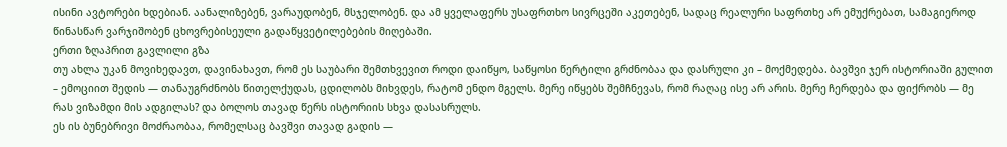ისინი ავტორები ხდებიან. აანალიზებენ, ვარაუდობენ, მსჯელობენ. და ამ ყველაფერს უსაფრთხო სივრცეში აკეთებენ, სადაც რეალური საფრთხე არ ემუქრებათ, სამაგიეროდ წინასწარ ვარჯიშობენ ცხოვრებისეული გადაწყვეტილებების მიღებაში.
ერთი ზღაპრით გავლილი გზა
თუ ახლა უკან მოვიხედავთ, დავინახავთ, რომ ეს საუბარი შემთხვევით როდი დაიწყო, საწყოსი წერტილი გრძნობაა და დასრული კი – მოქმედება. ბავშვი ჯერ ისტორიაში გულით – ემოციით შედის — თანაუგრძნობს წითელქუდას, ცდილობს მიხვდეს, რატომ ენდო მგელს. მერე იწყებს შემჩნევას, რომ რაღაც ისე არ არის. მერე ჩერდება და ფიქრობს — მე რას ვიზამდი მის ადგილას? და ბოლოს თავად წერს ისტორიის სხვა დასასრულს.
ეს ის ბუნებრივი მოძრაობაა, რომელსაც ბავშვი თავად გადის —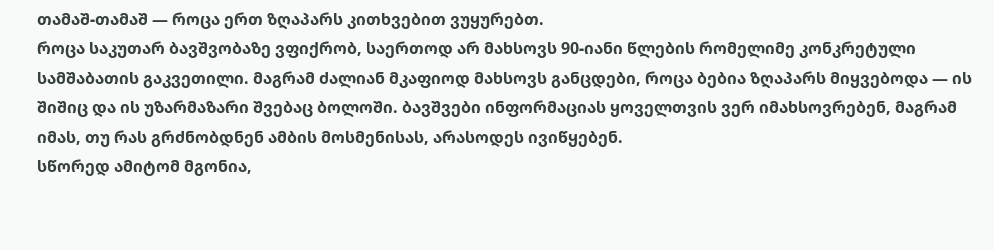თამაშ-თამაშ — როცა ერთ ზღაპარს კითხვებით ვუყურებთ.
როცა საკუთარ ბავშვობაზე ვფიქრობ, საერთოდ არ მახსოვს 90-იანი წლების რომელიმე კონკრეტული სამშაბათის გაკვეთილი. მაგრამ ძალიან მკაფიოდ მახსოვს განცდები, როცა ბებია ზღაპარს მიყვებოდა — ის შიშიც და ის უზარმაზარი შვებაც ბოლოში. ბავშვები ინფორმაციას ყოველთვის ვერ იმახსოვრებენ, მაგრამ იმას, თუ რას გრძნობდნენ ამბის მოსმენისას, არასოდეს ივიწყებენ.
სწორედ ამიტომ მგონია,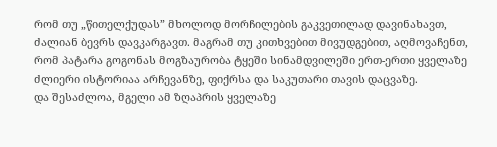რომ თუ „წითელქუდას” მხოლოდ მორჩილების გაკვეთილად დავინახავთ, ძალიან ბევრს დავკარგავთ. მაგრამ თუ კითხვებით მივუდგებით, აღმოვაჩენთ, რომ პატარა გოგონას მოგზაურობა ტყეში სინამდვილეში ერთ-ერთი ყველაზე ძლიერი ისტორიაა არჩევანზე, ფიქრსა და საკუთარი თავის დაცვაზე.
და შესაძლოა, მგელი ამ ზღაპრის ყველაზე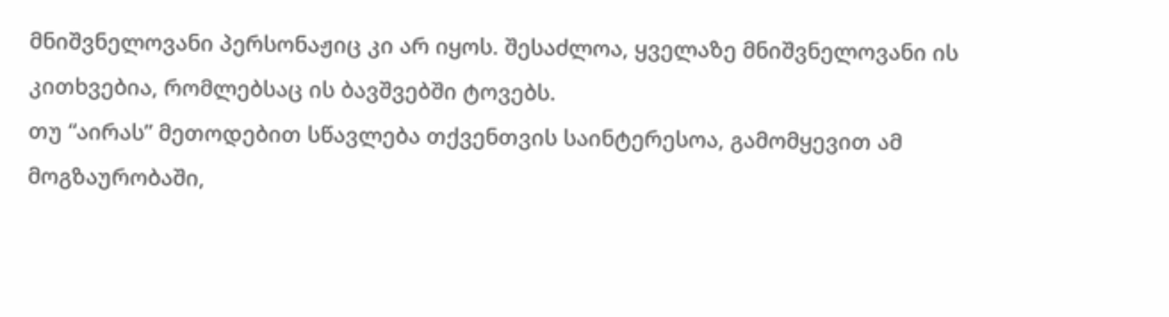მნიშვნელოვანი პერსონაჟიც კი არ იყოს. შესაძლოა, ყველაზე მნიშვნელოვანი ის კითხვებია, რომლებსაც ის ბავშვებში ტოვებს.
თუ “აირას” მეთოდებით სწავლება თქვენთვის საინტერესოა, გამომყევით ამ მოგზაურობაში,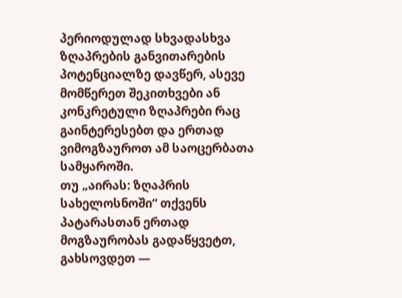პერიოდულად სხვადასხვა ზღაპრების განვითარების პოტენციალზე დავწერ, ასევე მომწერეთ შეკითხვები ან კონკრეტული ზღაპრები რაც გაინტერესებთ და ერთად ვიმოგზაუროთ ამ საოცერბათა სამყაროში.
თუ „აირას: ზღაპრის სახელოსნოში“ თქვენს პატარასთან ერთად მოგზაურობას გადაწყვეტთ, გახსოვდეთ —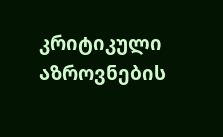კრიტიკული აზროვნების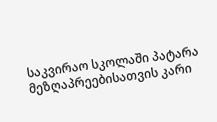საკვირაო სკოლაში პატარა მეზღაპრეებისათვის კარი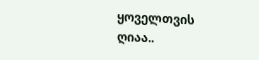ყოველთვის ღიაა..